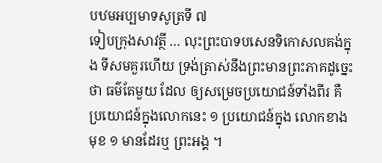បឋមអប្បមាទសូត្រទី ៧
ទៀបក្រុងសាវត្ថី … លុះព្រះបាទបសេនទិកោសលគង់ក្នុង ទីសមគួរហើយ ទ្រង់ត្រាស់នឹងព្រះមានព្រះភាគដូច្នេះថា ធម៌តែមួយ ដែល ឲ្យសម្រេចប្រយោជន៍ទាំងពីរ គឺប្រយោជន៍ក្នុងលោកនេះ ១ ប្រយោជន៍ក្នុង លោកខាងមុខ ១ មានដែរឬ ព្រះអង្គ ។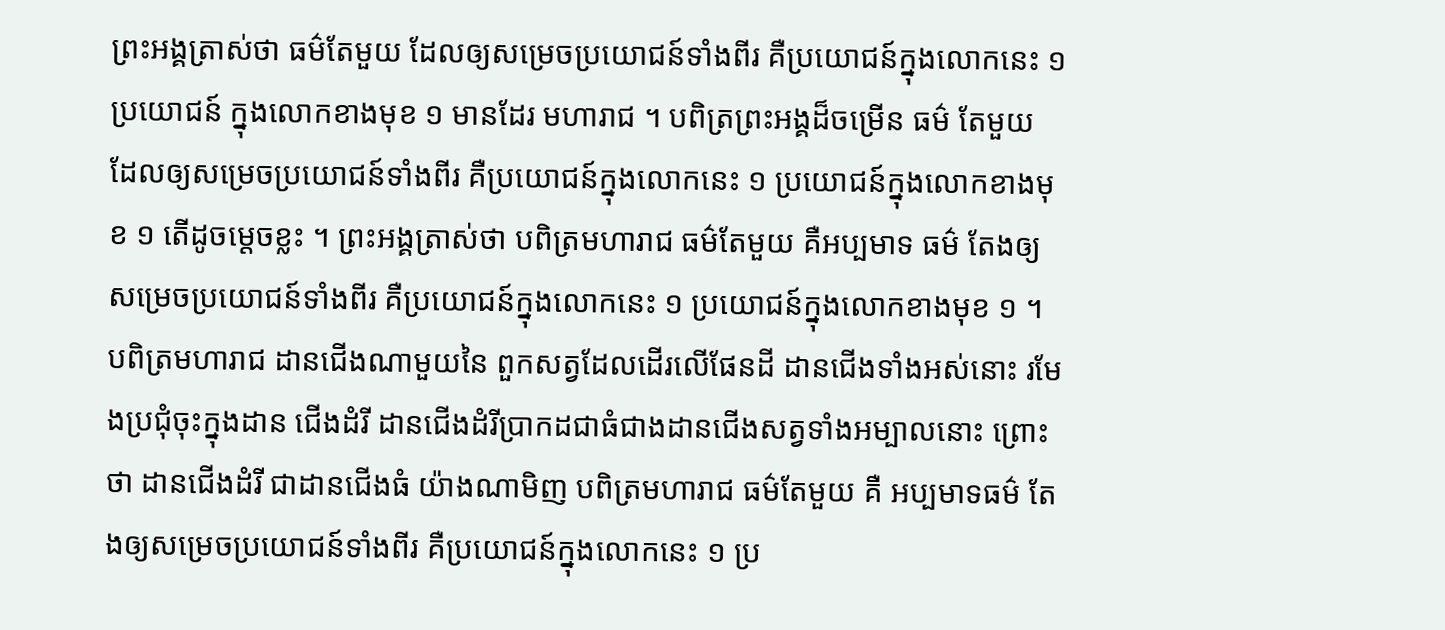ព្រះអង្គត្រាស់ថា ធម៌តែមួយ ដែលឲ្យសម្រេចប្រយោជន៍ទាំងពីរ គឺប្រយោជន៍ក្នុងលោកនេះ ១ ប្រយោជន៍ ក្នុងលោកខាងមុខ ១ មានដែរ មហារាជ ។ បពិត្រព្រះអង្គដ៏ចម្រើន ធម៌ តែមួយ ដែលឲ្យសម្រេចប្រយោជន៍ទាំងពីរ គឺប្រយោជន៍ក្នុងលោកនេះ ១ ប្រយោជន៍ក្នុងលោកខាងមុខ ១ តើដូចម្តេចខ្លះ ។ ព្រះអង្គត្រាស់ថា បពិត្រមហារាជ ធម៌តែមួយ គឺអប្បមាទ ធម៌ តែងឲ្យសម្រេចប្រយោជន៍ទាំងពីរ គឺប្រយោជន៍ក្នុងលោកនេះ ១ ប្រយោជន៍ក្នុងលោកខាងមុខ ១ ។ បពិត្រមហារាជ ដានជើងណាមួយនៃ ពួកសត្វដែលដើរលើផែនដី ដានជើងទាំងអស់នោះ រមែងប្រជុំចុះក្នុងដាន ជើងដំរី ដានជើងដំរីប្រាកដជាធំជាងដានជើងសត្វទាំងអម្បាលនោះ ព្រោះថា ដានជើងដំរី ជាដានជើងធំ យ៉ាងណាមិញ បពិត្រមហារាជ ធម៌តែមួយ គឺ អប្បមាទធម៌ តែងឲ្យសម្រេចប្រយោជន៍ទាំងពីរ គឺប្រយោជន៍ក្នុងលោកនេះ ១ ប្រ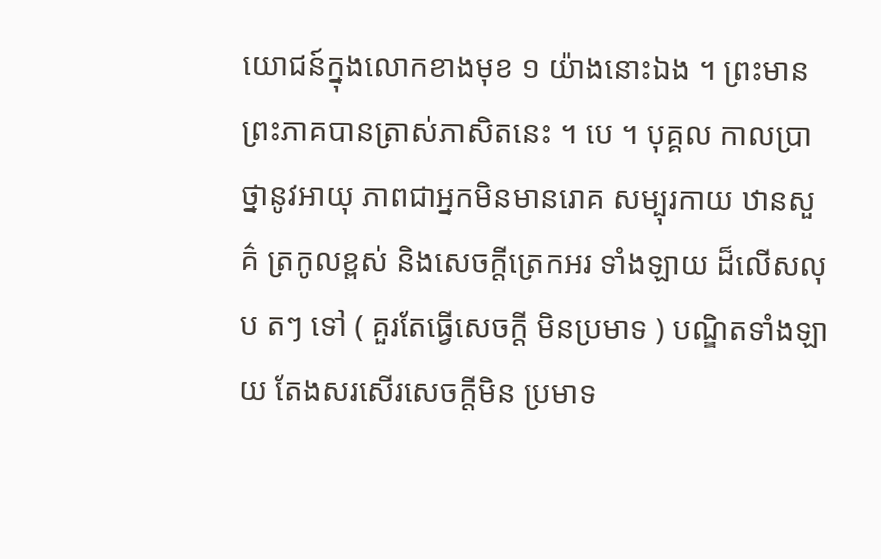យោជន៍ក្នុងលោកខាងមុខ ១ យ៉ាងនោះឯង ។ ព្រះមានព្រះភាគបានត្រាស់ភាសិតនេះ ។ បេ ។ បុគ្គល កាលប្រាថ្នានូវអាយុ ភាពជាអ្នកមិនមានរោគ សម្បុរកាយ ឋានសួគ៌ ត្រកូលខ្ពស់ និងសេចក្តីត្រេកអរ ទាំងឡាយ ដ៏លើសលុប តៗ ទៅ ( គួរតែធ្វើសេចក្តី មិនប្រមាទ ) បណ្ឌិតទាំងឡាយ តែងសរសើរសេចក្តីមិន ប្រមាទ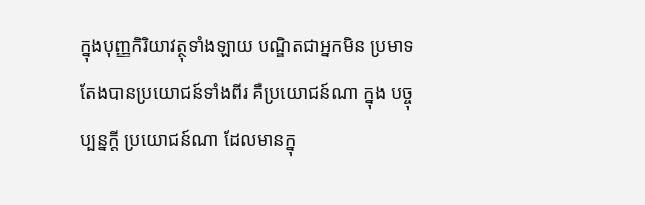ក្នុងបុញ្ញកិរិយាវត្ថុទាំងឡាយ បណ្ឌិតជាអ្នកមិន ប្រមាទ តែងបានប្រយោជន៍ទាំងពីរ គឺប្រយោជន៍ណា ក្នុង បច្ចុប្បន្នក្តី ប្រយោជន៍ណា ដែលមានក្នុ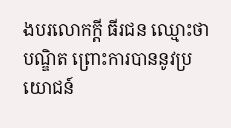ងបរលោកក្តី ធីរជន ឈ្មោះថា បណ្ឌិត ព្រោះការបាននូវប្រយោជន៍